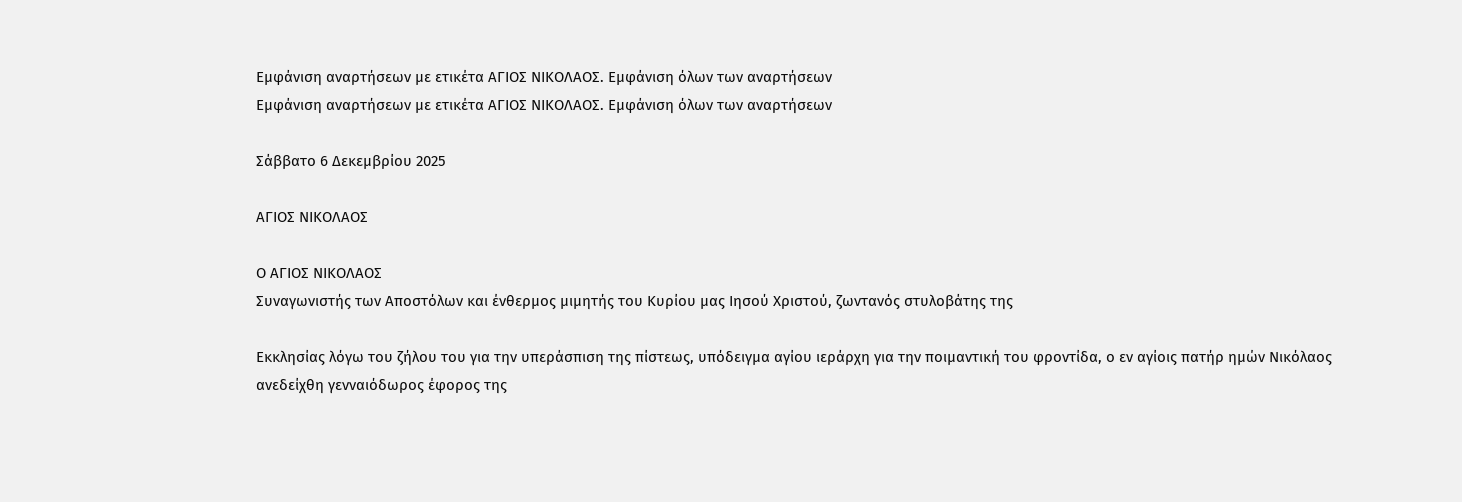Εμφάνιση αναρτήσεων με ετικέτα ΑΓΙΟΣ ΝΙΚΟΛΑΟΣ. Εμφάνιση όλων των αναρτήσεων
Εμφάνιση αναρτήσεων με ετικέτα ΑΓΙΟΣ ΝΙΚΟΛΑΟΣ. Εμφάνιση όλων των αναρτήσεων

Σάββατο 6 Δεκεμβρίου 2025

ΑΓΙΟΣ ΝΙΚΟΛΑΟΣ

Ο ΑΓΙΟΣ ΝΙΚΟΛΑΟΣ
Συναγωνιστής των Αποστόλων και ένθερμος μιμητής του Κυρίου μας Ιησού Χριστού, ζωντανός στυλοβάτης της

Εκκλησίας λόγω του ζήλου του για την υπεράσπιση της πίστεως, υπόδειγμα αγίου ιεράρχη για την ποιμαντική του φροντίδα, ο εν αγίοις πατήρ ημών Νικόλαος ανεδείχθη γενναιόδωρος έφορος της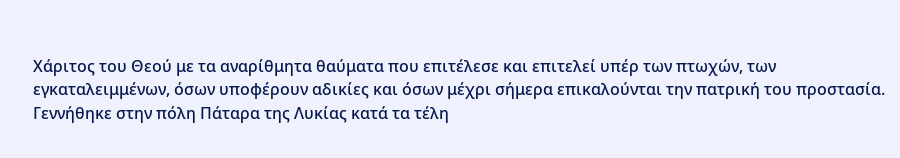Χάριτος του Θεού με τα αναρίθμητα θαύματα που επιτέλεσε και επιτελεί υπέρ των πτωχών, των εγκαταλειμμένων, όσων υποφέρουν αδικίες και όσων μέχρι σήμερα επικαλούνται την πατρική του προστασία. Γεννήθηκε στην πόλη Πάταρα της Λυκίας κατά τα τέλη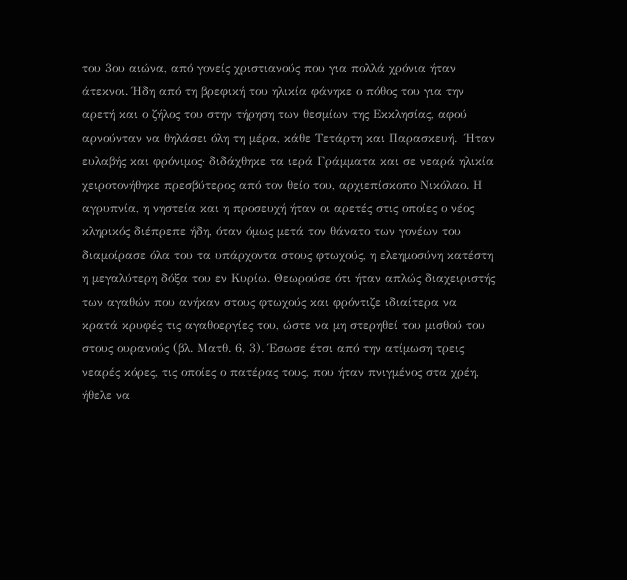του 3ου αιώνα, από γονείς χριστιανούς που για πολλά χρόνια ήταν άτεκνοι. Ήδη από τη βρεφική του ηλικία φάνηκε ο πόθος του για την αρετή και ο ζήλος του στην τήρηση των θεσμίων της Εκκλησίας, αφού αρνούνταν να θηλάσει όλη τη μέρα, κάθε Τετάρτη και Παρασκευή.  Ήταν
ευλαβής και φρόνιμος· διδάχθηκε τα ιερά Γράμματα και σε νεαρά ηλικία χειροτονήθηκε πρεσβύτερος από τον θείο του, αρχιεπίσκοπο Νικόλαο. Η αγρυπνία, η νηστεία και η προσευχή ήταν οι αρετές στις οποίες ο νέος κληρικός διέπρεπε ήδη, όταν όμως μετά τον θάνατο των γονέων του διαμοίρασε όλα του τα υπάρχοντα στους φτωχούς, η ελεημοσύνη κατέστη η μεγαλύτερη δόξα του εν Κυρίω. Θεωρούσε ότι ήταν απλώς διαχειριστής των αγαθών που ανήκαν στους φτωχούς και φρόντιζε ιδιαίτερα να κρατά κρυφές τις αγαθοεργίες του, ώστε να μη στερηθεί του μισθού του στους ουρανούς (βλ. Ματθ. 6, 3). Έσωσε έτσι από την ατίμωση τρεις νεαρές κόρες, τις οποίες ο πατέρας τους, που ήταν πνιγμένος στα χρέη, ήθελε να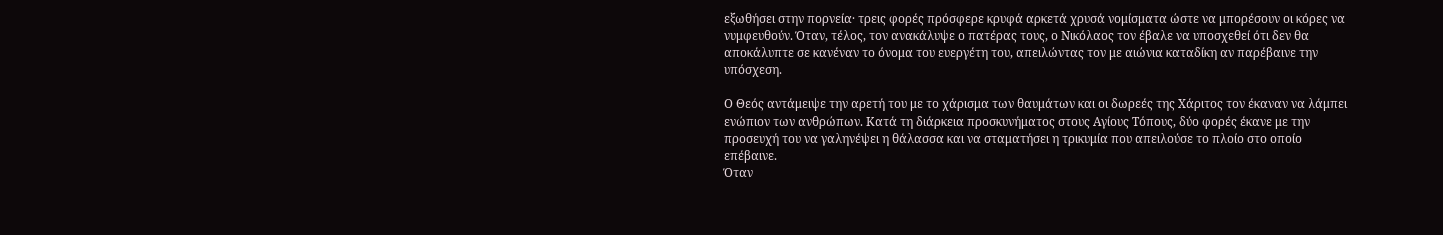εξωθήσει στην πορνεία· τρεις φορές πρόσφερε κρυφά αρκετά χρυσά νομίσματα ώστε να μπορέσουν οι κόρες να νυμφευθούν. Όταν, τέλος, τον ανακάλυψε ο πατέρας τους, ο Νικόλαος τον έβαλε να υποσχεθεί ότι δεν θα αποκάλυπτε σε κανέναν το όνομα του ευεργέτη του, απειλώντας τον με αιώνια καταδίκη αν παρέβαινε την υπόσχεση.

Ο Θεός αντάμειψε την αρετή του με το χάρισμα των θαυμάτων και οι δωρεές της Χάριτος τον έκαναν να λάμπει ενώπιον των ανθρώπων. Κατά τη διάρκεια προσκυνήματος στους Αγίους Τόπους, δύο φορές έκανε με την προσευχή του να γαληνέψει η θάλασσα και να σταματήσει η τρικυμία που απειλούσε το πλοίο στο οποίο επέβαινε.
Όταν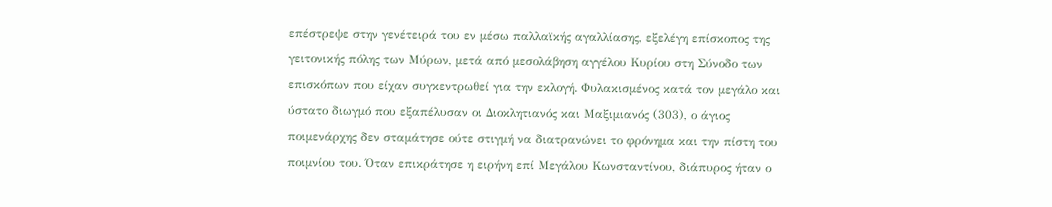επέστρεψε στην γενέτειρά του εν μέσω παλλαϊκής αγαλλίασης, εξελέγη επίσκοπος της γειτονικής πόλης των Μύρων, μετά από μεσολάβηση αγγέλου Κυρίου στη Σύνοδο των επισκόπων που είχαν συγκεντρωθεί για την εκλογή. Φυλακισμένος κατά τον μεγάλο και ύστατο διωγμό που εξαπέλυσαν οι Διοκλητιανός και Μαξιμιανός (303), ο άγιος ποιμενάρχης δεν σταμάτησε ούτε στιγμή να διατρανώνει το φρόνημα και την πίστη του ποιμνίου του. Όταν επικράτησε η ειρήνη επί Μεγάλου Κωνσταντίνου, διάπυρος ήταν ο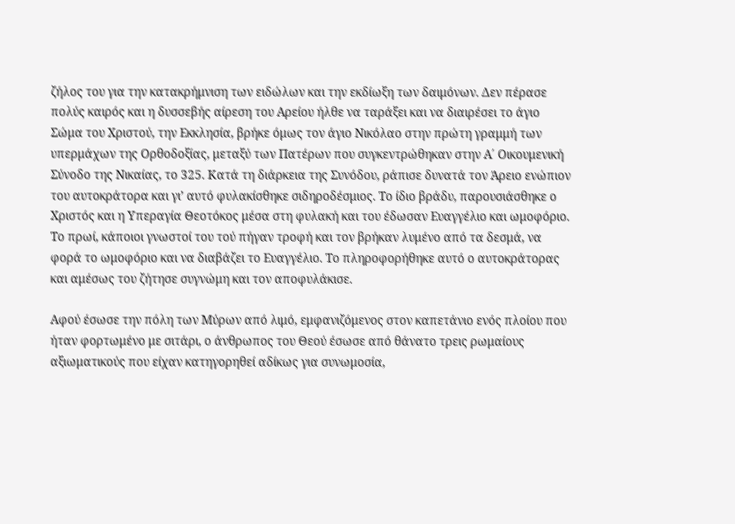ζήλος του για την κατακρήμνιση των ειδώλων και την εκδίωξη των δαιμόνων. Δεν πέρασε πολύς καιρός και η δυσσεβής αίρεση του Αρείου ήλθε να ταράξει και να διαιρέσει το άγιο Σώμα του Χριστού, την Εκκλησία, βρήκε όμως τον άγιο Νικόλαο στην πρώτη γραμμή των υπερμάχων της Ορθοδοξίας, μεταξύ των Πατέρων που συγκεντρώθηκαν στην Α΄ Οικουμενική Σύνοδο της Νικαίας, το 325. Κατά τη διάρκεια της Συνόδου, ράπισε δυνατά τον Άρειο ενώπιον του αυτοκράτορα και γι’ αυτό φυλακίσθηκε σιδηροδέσμιος. Το ίδιο βράδυ, παρουσιάσθηκε ο Χριστός και η Υπεραγία Θεοτόκος μέσα στη φυλακή και του έδωσαν Ευαγγέλιο και ωμοφόριο. Το πρωί, κάποιοι γνωστοί του τού πήγαν τροφή και τον βρήκαν λυμένο από τα δεσμά, να φορά το ωμοφόριο και να διαβάζει το Ευαγγέλιο. Το πληροφορήθηκε αυτό ο αυτοκράτορας και αμέσως του ζήτησε συγνώμη και τον αποφυλάκισε.

Αφού έσωσε την πόλη των Μύρων από λιμό, εμφανιζόμενος στον καπετάνιο ενός πλοίου που ήταν φορτωμένο με σιτάρι, ο άνθρωπος του Θεού έσωσε από θάνατο τρεις ρωμαίους αξιωματικούς που είχαν κατηγορηθεί αδίκως για συνωμοσία,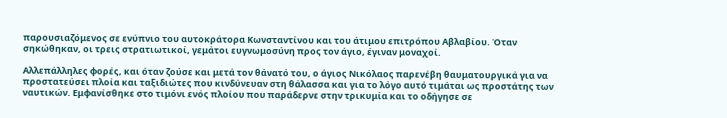παρουσιαζόμενος σε ενύπνιο του αυτοκράτορα Κωνσταντίνου και του άτιμου επιτρόπου Αβλαβίου. Όταν σηκώθηκαν, οι τρεις στρατιωτικοί, γεμάτοι ευγνωμοσύνη προς τον άγιο, έγιναν μοναχοί.

Αλλεπάλληλες φορές, και όταν ζούσε και μετά τον θάνατό του, ο άγιος Νικόλαος παρενέβη θαυματουργικά για να προστατεύσει πλοία και ταξιδιώτες που κινδύνευαν στη θάλασσα και για το λόγο αυτό τιμάται ως προστάτης των ναυτικών. Εμφανίσθηκε στο τιμόνι ενός πλοίου που παράδερνε στην τρικυμία και το οδήγησε σε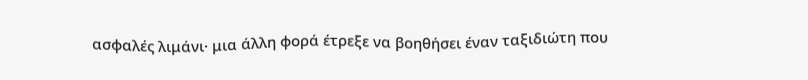ασφαλές λιμάνι· μια άλλη φορά έτρεξε να βοηθήσει έναν ταξιδιώτη που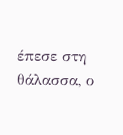έπεσε στη θάλασσα, ο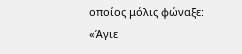οποίος μόλις φώναξε: «Άγιε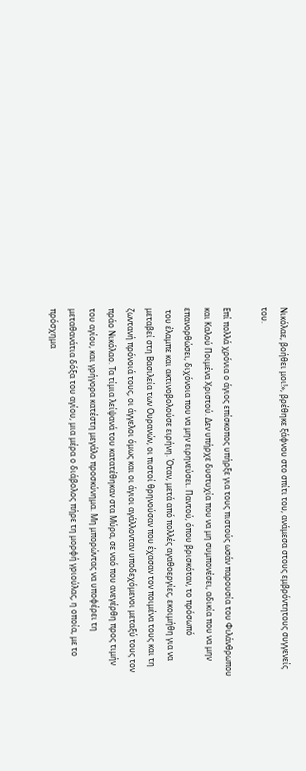Νικόλαε, βοήθει μοι!», βρέθηκε ξάφνου στο σπίτι του, ανάμεσα στους εμβρόντητους συγγενείς του.

Επί πολλά χρόνια ο άγιος επίσκοπος υπήρξε για τους πιστούς ωσάν παρουσία του Φιλάνθρωπου και Καλού Ποιμένα Χριστού. Δεν υπήρχε δυστυχία που να μη συμπονέσει, αδικία που να μην επανορθώσει, διχόνοια που να μην ειρηνεύσει. Παντού, όπου βρισκόταν, το πρόσωπό
 του έλαμπε και ακτινοβολούσε ειρήνη. Όταν, μετά από πολλές αγαθοεργίες, εκοιμήθη για να μεταβεί στη Βασιλεία των Ουρανών, οι πιστοί θρηνούσαν που έχασαν τον ποιμένα τους και τη ζωντανή πρόνοιά τους, οι άγγελοι όμως και οι άγιοι αγάλλονταν υποδεχόμενοι μεταξύ τους τον πράο Νικόλαο. Τα τίμια λείψανά του κατατέθηκαν στα Μύρα, σε ναό που ανεγέρθη προς τιμήν του αγίου, και γρήγορα κατέστη μεγάλο προσκύνημα. Μη μπορώντας να υποφέρει τη μεταθανάτια δόξα του αγίου, μια μέρα ο διάβολος πήρε τη μορφή γριούλας, η οποία, με το πρόσχημα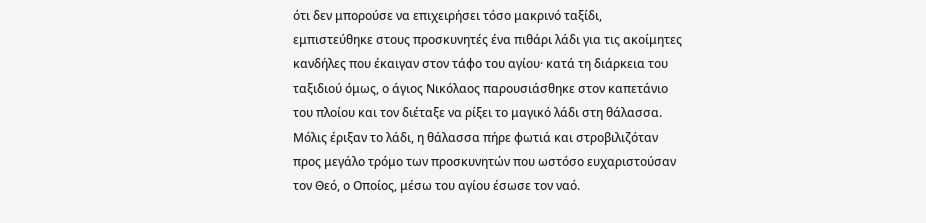ότι δεν μπορούσε να επιχειρήσει τόσο μακρινό ταξίδι, εμπιστεύθηκε στους προσκυνητές ένα πιθάρι λάδι για τις ακοίμητες κανδήλες που έκαιγαν στον τάφο του αγίου· κατά τη διάρκεια του ταξιδιού όμως, ο άγιος Νικόλαος παρουσιάσθηκε στον καπετάνιο του πλοίου και τον διέταξε να ρίξει το μαγικό λάδι στη θάλασσα. Μόλις έριξαν το λάδι, η θάλασσα πήρε φωτιά και στροβιλιζόταν προς μεγάλο τρόμο των προσκυνητών που ωστόσο ευχαριστούσαν τον Θεό, ο Οποίος, μέσω του αγίου έσωσε τον ναό.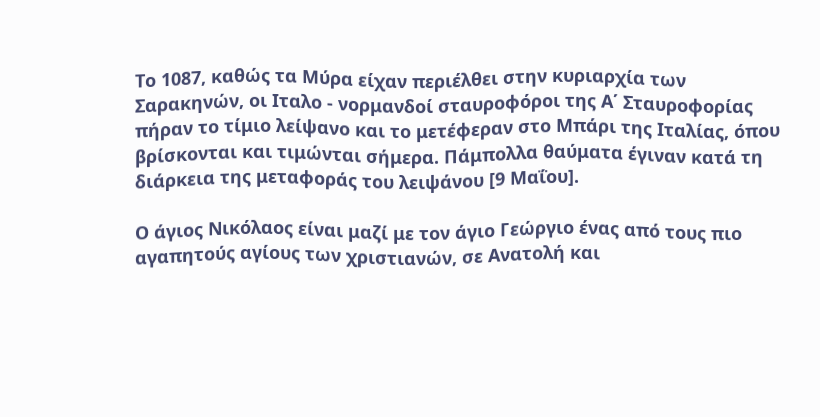Το 1087, καθώς τα Μύρα είχαν περιέλθει στην κυριαρχία των Σαρακηνών, οι Ιταλο - νορμανδοί σταυροφόροι της Α΄ Σταυροφορίας πήραν το τίμιο λείψανο και το μετέφεραν στο Μπάρι της Ιταλίας, όπου βρίσκονται και τιμώνται σήμερα. Πάμπολλα θαύματα έγιναν κατά τη διάρκεια της μεταφοράς του λειψάνου [9 Μαΐου].

Ο άγιος Νικόλαος είναι μαζί με τον άγιο Γεώργιο ένας από τους πιο αγαπητούς αγίους των χριστιανών, σε Ανατολή και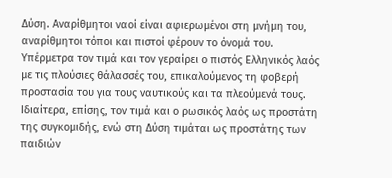Δύση. Αναρίθμητοι ναοί είναι αφιερωμένοι στη μνήμη του, αναρίθμητοι τόποι και πιστοί φέρουν το όνομά του. Υπέρμετρα τον τιμά και τον γεραίρει ο πιστός Ελληνικός λαός με τις πλούσιες θάλασσές του, επικαλούμενος τη φοβερή προστασία του για τους ναυτικούς και τα πλεούμενά τους. Ιδιαίτερα, επίσης, τον τιμά και ο ρωσικός λαός ως προστάτη της συγκομιδής, ενώ στη Δύση τιμάται ως προστάτης των παιδιών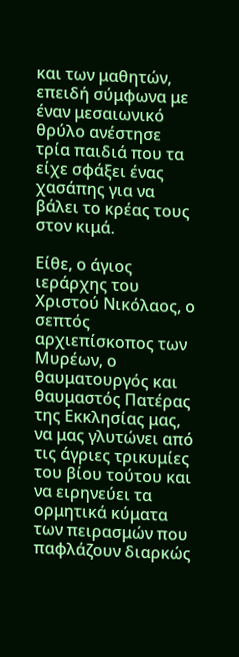και των μαθητών, επειδή σύμφωνα με έναν μεσαιωνικό θρύλο ανέστησε τρία παιδιά που τα είχε σφάξει ένας χασάπης για να βάλει το κρέας τους στον κιμά.

Είθε, ο άγιος ιεράρχης του Χριστού Νικόλαος, ο σεπτός αρχιεπίσκοπος των Μυρέων, ο θαυματουργός και θαυμαστός Πατέρας της Εκκλησίας μας, να μας γλυτώνει από τις άγριες τρικυμίες του βίου τούτου και να ειρηνεύει τα ορμητικά κύματα των πειρασμών που παφλάζουν διαρκώς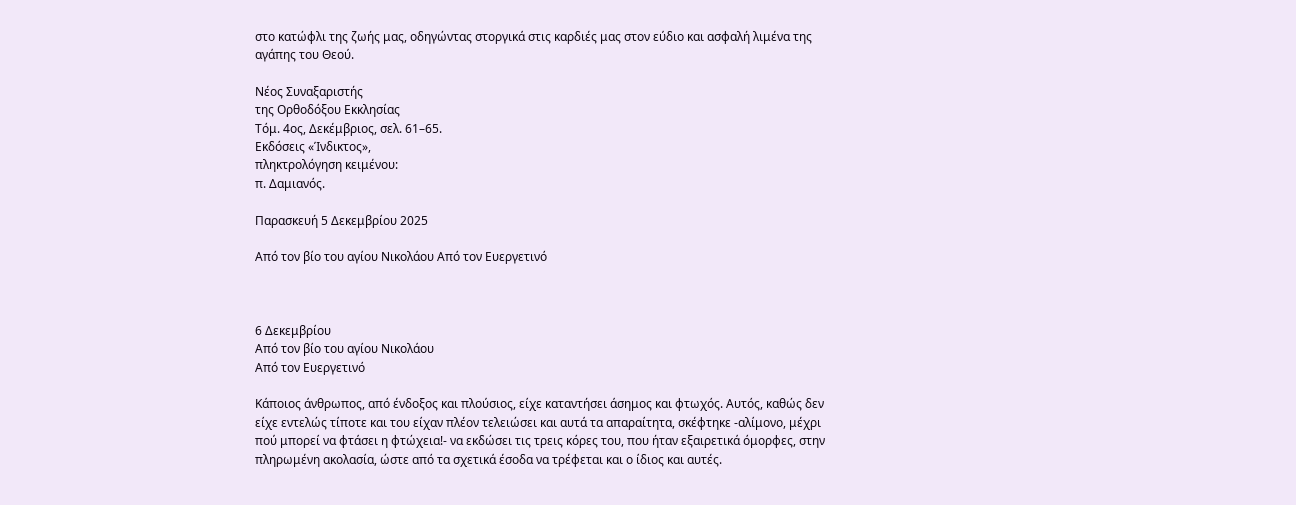στο κατώφλι της ζωής μας, οδηγώντας στοργικά στις καρδιές μας στον εύδιο και ασφαλή λιμένα της αγάπης του Θεού.

Νέος Συναξαριστής
της Ορθοδόξου Εκκλησίας
Τόμ. 4ος, Δεκέμβριος, σελ. 61–65.
Εκδόσεις «Ίνδικτος»,
πληκτρολόγηση κειμένου:
π. Δαμιανός.

Παρασκευή 5 Δεκεμβρίου 2025

Από τον βίο του αγίου Νικολάου Από τον Ευεργετινό



6 Δεκεμβρίου
Από τον βίο του αγίου Νικολάου
Από τον Ευεργετινό

Κάποιος άνθρωπος, από ένδοξος και πλούσιος, είχε καταντήσει άσημος και φτωχός. Αυτός, καθώς δεν είχε εντελώς τίποτε και του είχαν πλέον τελειώσει και αυτά τα απαραίτητα, σκέφτηκε -αλίμονο, μέχρι πού μπορεί να φτάσει η φτώχεια!- να εκδώσει τις τρεις κόρες του, που ήταν εξαιρετικά όμορφες, στην πληρωμένη ακολασία, ώστε από τα σχετικά έσοδα να τρέφεται και ο ίδιος και αυτές.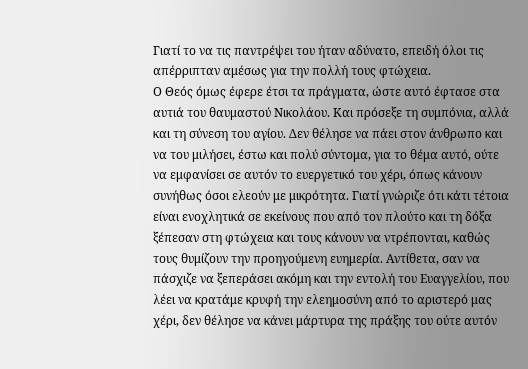Γιατί το να τις παντρέψει του ήταν αδύνατο, επειδή όλοι τις απέρριπταν αμέσως για την πολλή τους φτώχεια.
Ο Θεός όμως έφερε έτσι τα πράγματα, ώστε αυτό έφτασε στα αυτιά του θαυμαστού Νικολάου. Και πρόσεξε τη συμπόνια, αλλά και τη σύνεση του αγίου. Δεν θέλησε να πάει στον άνθρωπο και να του μιλήσει, έστω και πολύ σύντομα, για το θέμα αυτό, ούτε να εμφανίσει σε αυτόν το ευεργετικό του χέρι, όπως κάνουν συνήθως όσοι ελεούν με μικρότητα. Γιατί γνώριζε ότι κάτι τέτοια είναι ενοχλητικά σε εκείνους που από τον πλούτο και τη δόξα ξέπεσαν στη φτώχεια και τους κάνουν να ντρέπονται, καθώς τους θυμίζουν την προηγούμενη ευημερία. Αντίθετα, σαν να πάσχιζε να ξεπεράσει ακόμη και την εντολή του Ευαγγελίου, που λέει να κρατάμε κρυφή την ελεημοσύνη από το αριστερό μας χέρι, δεν θέλησε να κάνει μάρτυρα της πράξης του ούτε αυτόν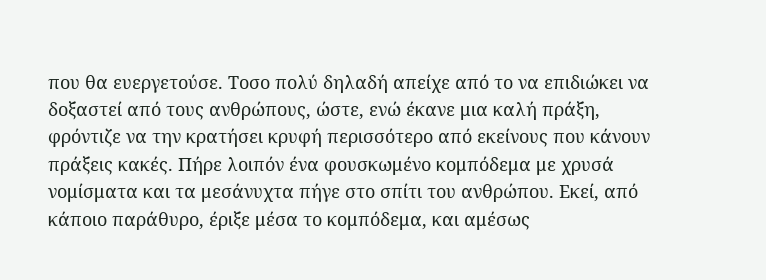που θα ευεργετούσε. Τοσο πολύ δηλαδή απείχε από το να επιδιώκει να δοξαστεί από τους ανθρώπους, ώστε, ενώ έκανε μια καλή πράξη, φρόντιζε να την κρατήσει κρυφή περισσότερο από εκείνους που κάνουν πράξεις κακές. Πήρε λοιπόν ένα φουσκωμένο κομπόδεμα με χρυσά νομίσματα και τα μεσάνυχτα πήγε στο σπίτι του ανθρώπου. Εκεί, από κάποιο παράθυρο, έριξε μέσα το κομπόδεμα, και αμέσως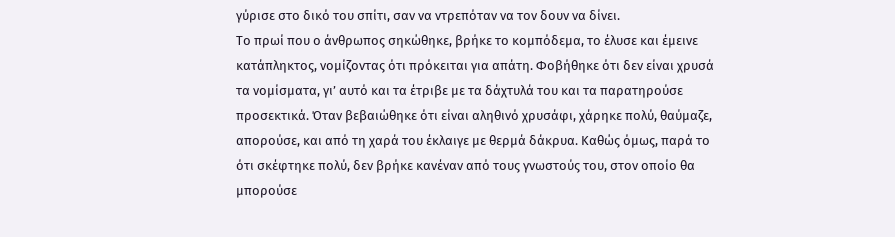γύρισε στο δικό του σπίτι, σαν να ντρεπόταν να τον δουν να δίνει.
Το πρωί που ο άνθρωπος σηκώθηκε, βρήκε το κομπόδεμα, το έλυσε και έμεινε κατάπληκτος, νομίζοντας ότι πρόκειται για απάτη. Φοβήθηκε ότι δεν είναι χρυσά τα νομίσματα, γι’ αυτό και τα έτριβε με τα δάχτυλά του και τα παρατηρούσε προσεκτικά. Όταν βεβαιώθηκε ότι είναι αληθινό χρυσάφι, χάρηκε πολύ, θαύμαζε, απορούσε, και από τη χαρά του έκλαιγε με θερμά δάκρυα. Καθώς όμως, παρά το ότι σκέφτηκε πολύ, δεν βρήκε κανέναν από τους γνωστούς του, στον οποίο θα μπορούσε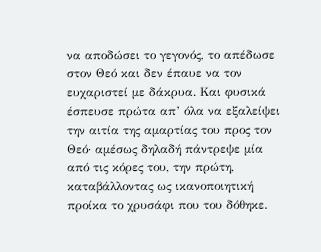να αποδώσει το γεγονός, το απέδωσε στον Θεό και δεν έπαυε να τον ευχαριστεί με δάκρυα. Και φυσικά έσπευσε πρώτα απ’ όλα να εξαλείψει την αιτία της αμαρτίας του προς τον Θεό· αμέσως δηλαδή πάντρεψε μία από τις κόρες του, την πρώτη, καταβάλλοντας ως ικανοποιητική προίκα το χρυσάφι που του δόθηκε.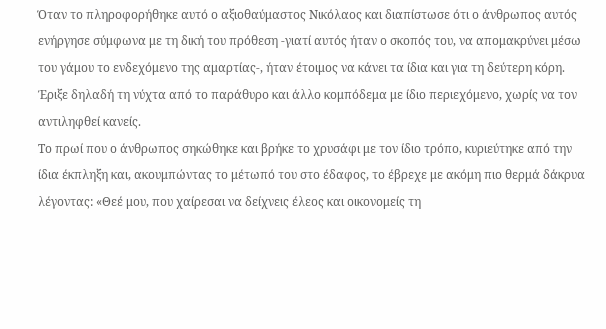Όταν το πληροφορήθηκε αυτό ο αξιοθαύμαστος Νικόλαος και διαπίστωσε ότι ο άνθρωπος αυτός ενήργησε σύμφωνα με τη δική του πρόθεση -γιατί αυτός ήταν ο σκοπός του, να απομακρύνει μέσω του γάμου το ενδεχόμενο της αμαρτίας-, ήταν έτοιμος να κάνει τα ίδια και για τη δεύτερη κόρη. Έριξε δηλαδή τη νύχτα από το παράθυρο και άλλο κομπόδεμα με ίδιο περιεχόμενο, χωρίς να τον αντιληφθεί κανείς.
Το πρωί που ο άνθρωπος σηκώθηκε και βρήκε το χρυσάφι με τον ίδιο τρόπο, κυριεύτηκε από την ίδια έκπληξη και, ακουμπώντας το μέτωπό του στο έδαφος, το έβρεχε με ακόμη πιο θερμά δάκρυα λέγοντας: «Θεέ μου, που χαίρεσαι να δείχνεις έλεος και οικονομείς τη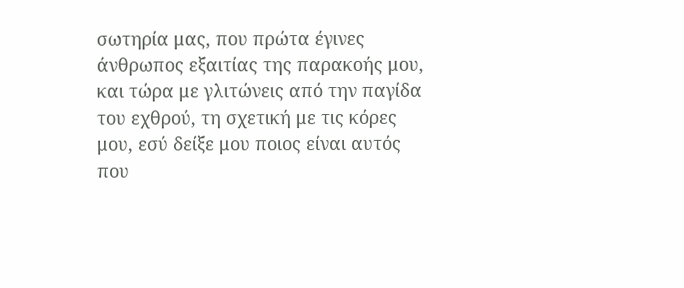σωτηρία μας, που πρώτα έγινες άνθρωπος εξαιτίας της παρακοής μου, και τώρα με γλιτώνεις από την παγίδα του εχθρού, τη σχετική με τις κόρες μου, εσύ δείξε μου ποιος είναι αυτός που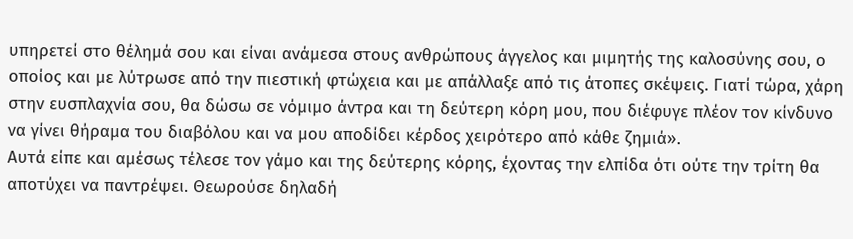υπηρετεί στο θέλημά σου και είναι ανάμεσα στους ανθρώπους άγγελος και μιμητής της καλοσύνης σου, ο οποίος και με λύτρωσε από την πιεστική φτώχεια και με απάλλαξε από τις άτοπες σκέψεις. Γιατί τώρα, χάρη στην ευσπλαχνία σου, θα δώσω σε νόμιμο άντρα και τη δεύτερη κόρη μου, που διέφυγε πλέον τον κίνδυνο να γίνει θήραμα του διαβόλου και να μου αποδίδει κέρδος χειρότερο από κάθε ζημιά».
Αυτά είπε και αμέσως τέλεσε τον γάμο και της δεύτερης κόρης, έχοντας την ελπίδα ότι ούτε την τρίτη θα αποτύχει να παντρέψει. Θεωρούσε δηλαδή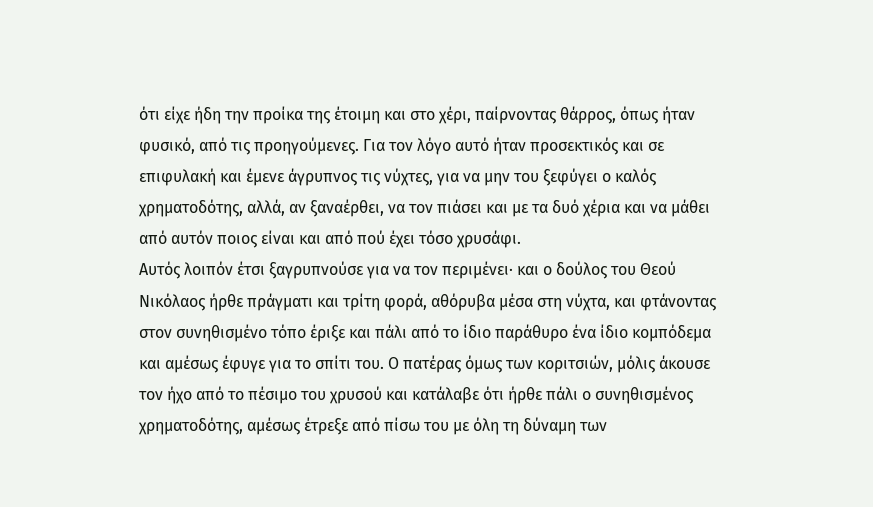ότι είχε ήδη την προίκα της έτοιμη και στο χέρι, παίρνοντας θάρρος, όπως ήταν φυσικό, από τις προηγούμενες. Για τον λόγο αυτό ήταν προσεκτικός και σε επιφυλακή και έμενε άγρυπνος τις νύχτες, για να μην του ξεφύγει ο καλός χρηματοδότης, αλλά, αν ξαναέρθει, να τον πιάσει και με τα δυό χέρια και να μάθει από αυτόν ποιος είναι και από πού έχει τόσο χρυσάφι.
Αυτός λοιπόν έτσι ξαγρυπνούσε για να τον περιμένει· και ο δούλος του Θεού Νικόλαος ήρθε πράγματι και τρίτη φορά, αθόρυβα μέσα στη νύχτα, και φτάνοντας στον συνηθισμένο τόπο έριξε και πάλι από το ίδιο παράθυρο ένα ίδιο κομπόδεμα και αμέσως έφυγε για το σπίτι του. Ο πατέρας όμως των κοριτσιών, μόλις άκουσε τον ήχο από το πέσιμο του χρυσού και κατάλαβε ότι ήρθε πάλι ο συνηθισμένος χρηματοδότης, αμέσως έτρεξε από πίσω του με όλη τη δύναμη των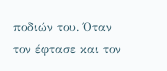ποδιών του. Όταν τον έφτασε και τον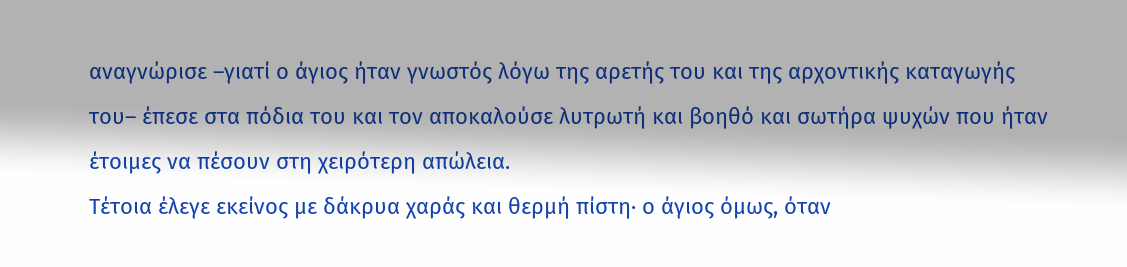αναγνώρισε –γιατί ο άγιος ήταν γνωστός λόγω της αρετής του και της αρχοντικής καταγωγής του– έπεσε στα πόδια του και τον αποκαλούσε λυτρωτή και βοηθό και σωτήρα ψυχών που ήταν έτοιμες να πέσουν στη χειρότερη απώλεια.
Τέτοια έλεγε εκείνος με δάκρυα χαράς και θερμή πίστη· ο άγιος όμως, όταν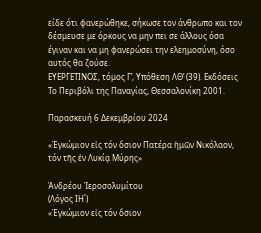είδε ότι φανερώθηκε, σήκωσε τον άνθρωπο και τον δέσμευσε με όρκους να μην πει σε άλλους όσα έγιναν και να μη φανερώσει την ελεημοσύνη, όσο αυτός θα ζούσε.
ΕΥΕΡΓΕΤΙΝΟΣ, τόμος Γ’, Υπόθεση ΛΘ’ (39). Εκδόσεις Το Περιβόλι της Παναγίας, Θεσσαλονίκη 2001.

Παρασκευή 6 Δεκεμβρίου 2024

«Ἐγκώμιον εἰς τόν ὅσιον Πατέρα ἡμῶν Νικόλαον, τόν τῆς ἐν Λυκίᾳ Μύρης»

Ἀνδρέου Ἱεροσολυμίτου
(Λόγος ΙΗ΄)
«Ἐγκώμιον εἰς τόν ὅσιον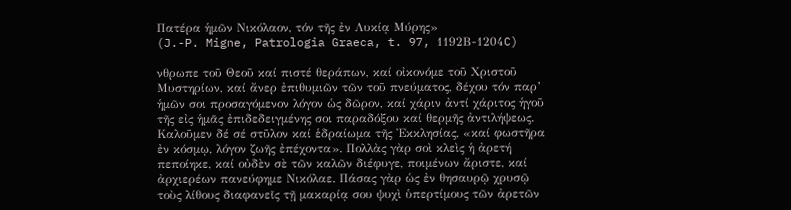Πατέρα ἡμῶν Νικόλαον, τόν τῆς ἐν Λυκίᾳ Μύρης»
(J.-P. Migne, Patrologia Graeca, t. 97, 1192Β-1204C)

νθρωπε τοῦ Θεοῦ καί πιστέ θεράπων, καί οἰκονόμε τοῦ Χριστοῦ Μυστηρίων, καί ἄνερ ἐπιθυμιῶν τῶν τοῦ πνεύματος, δέχου τόν παρ’ ἡμῶν σοι προσαγόμενον λόγον ὡς δῶρον, καί χάριν ἀντί χάριτος ἡγοῦ τῆς εἰς ἡμᾶς ἐπιδεδειγμένης σοι παραδόξου καί θερμῆς ἀντιλήψεως. Καλοῦμεν δέ σέ στῦλον καί ἑδραίωμα τῆς Ἐκκλησίας, «καί φωστῆρα ἐν κόσμῳ, λόγον ζωῆς ἐπέχοντα». Πολλὰς γὰρ σοὶ κλεὶς ἡ ἀρετή πεποίηκε, καί οὐδὲν σὲ τῶν καλῶν διέφυγε, ποιμένων ἄριστε, καί ἀρχιερέων πανεύφημε Νικόλαε. Πάσας γὰρ ὡς ἐν θησαυρῷ χρυσῷ τοὺς λίθους διαφανεῖς τῇ μακαρίᾳ σου ψυχὶ ὑπερτίμους τῶν ἀρετῶν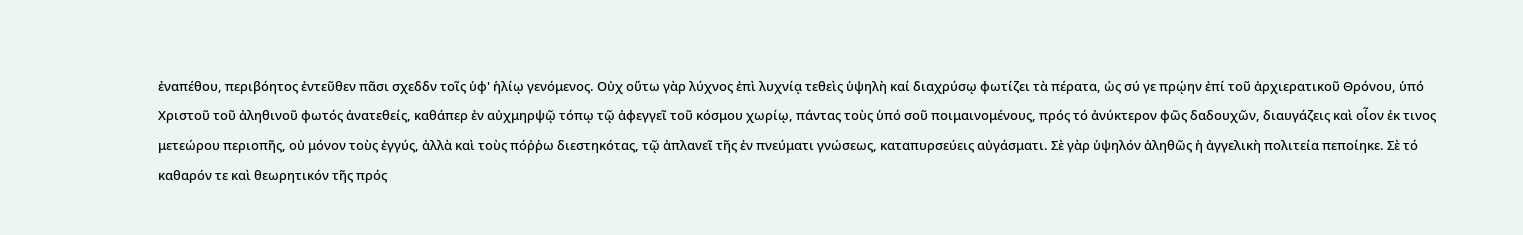ἐναπέθου, περιβόητος ἐντεῦθεν πᾶσι σχεδδν τοῖς ὑφ' ἡλίῳ γενόμενος. Οὐχ οὕτω γὰρ λύχνος ἐπὶ λυχνίᾳ τεθεὶς ὑψηλὴ καί διαχρύσῳ φωτίζει τὰ πέρατα, ὡς σύ γε πρῴην ἐπί τοῦ ἀρχιερατικοῦ Θρόνου, ὑπό Χριστοῦ τοῦ ἀληθινοῦ φωτός ἀνατεθείς, καθάπερ ἐν αὐχμηρψῷ τόπῳ τῷ ἀφεγγεῖ τοῦ κόσμου χωρίῳ, πάντας τοὺς ὑπό σοῦ ποιμαινομένους, πρός τό ἀνύκτερον φῶς δαδουχῶν, διαυγάζεις καὶ οἷον ἐκ τινος μετεώρου περιοπῆς, οὐ μόνον τοὺς ἐγγύς, ἀλλὰ καὶ τοὺς πόῤῥω διεστηκότας, τῷ ἀπλανεῖ τῆς ἐν πνεύματι γνώσεως, καταπυρσεύεις αὐγάσματι. Σὲ γὰρ ὑψηλόν ἀληθῶς ἡ ἀγγελικὴ πολιτεία πεποίηκε. Σὲ τό καθαρόν τε καὶ θεωρητικόν τῆς πρός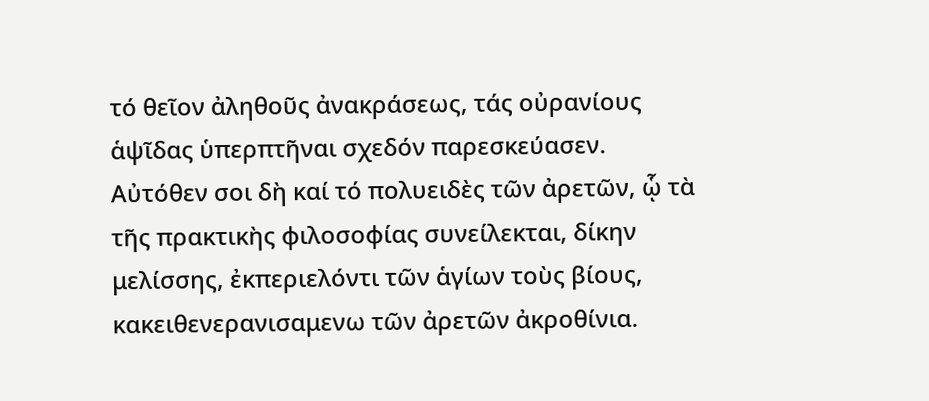τό θεῖον ἀληθοῦς ἀνακράσεως, τάς οὐρανίους ἁψῖδας ὑπερπτῆναι σχεδόν παρεσκεύασεν. Αὐτόθεν σοι δὴ καί τό πολυειδὲς τῶν ἀρετῶν, ᾧ τὰ τῆς πρακτικὴς φιλοσοφίας συνείλεκται, δίκην μελίσσης, ἐκπεριελόντι τῶν ἁγίων τοὺς βίους, κακειθενερανισαμενω τῶν ἀρετῶν ἀκροθίνια.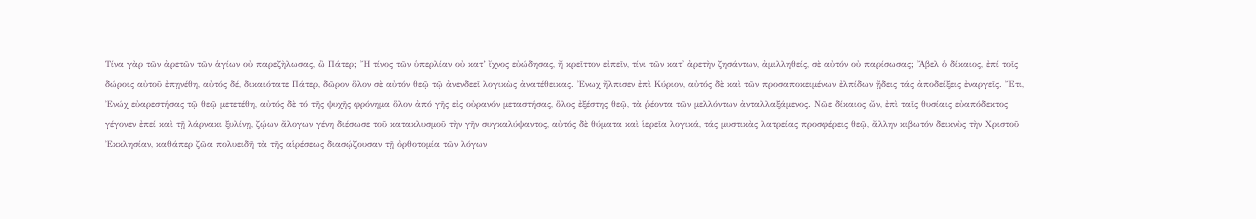Τίνα γὰρ τῶν ἀρετῶν τῶν ἁγίων οὐ παρεζὴλωσας, ὢ Πάτερ; Ἤ τίνος τῶν ὑπερλίαν οὐ κατ’ ἴχνος εὐώδησας, ἤ κρεῖττον εἰπεῖν, τίνι τῶν κατ' ἀρετὴν ζησάντων, ἀμιλληθείς, σὲ αὐτόν οὐ παρίσωσας; Ἄβελ ὁ δίκαιος, ἐπί τοῖς δώροις αὐτοῦ ἐπῃνέθη, αὐτός δέ, δικαιότατε Πάτερ, δῶρον ὅλον σὲ αὐτόν θεῷ τῷ ἀνενδεεῖ λογικὼς ἀνατέθεικας. Ἐνωχ ἤλπισεν ἐπὶ Κύριον, αὐτός δὲ καὶ τῶν προσαποκειμένων ἐλπίδων ᾔδεις τάς ἀποδείξεις ἐναργεῖς. Ἔτι, Ἐνώχ εὐαρεστήσας τῷ θεῷ μετετέθη, αὐτός δὲ τό τῆς ψυχῆς φρόνημα ὅλον ἀπό γῆς εἰς οὐρανόν μεταστήσας, ὅλος ἐξέστης θεῷ, τὰ ῥέοντα τῶν μελλόντων ἀνταλλαξάμενος. Νῶε δίκαιος ὤν, ἐπὶ ταῖς θυσίαις εὐαπόδεκτος γέγονεν ἐπεί καὶ τῇ λάρνακι ξυλίνῃ, ζῴων ἄλογων γένη διέσωσε τοῦ κατακλυσμοῦ τὴν γῆν συγκαλύψαντος, αὐτός δὲ θύματα καὶ ἱερεῖα λογικά, τάς μυστικὰς λατρείας προσφέρεις θεῷ, ἄλλην κιβωτόν δεικνὺς τὴν Χριστοῦ Ἐκκλησίαν, καθάπερ ζῶα πολυειδῆ τὰ τῆς αἱρέσεως διασῴζουσαν τῇ ὀρθοτομία τῶν λόγων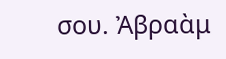σου. Ἀβραὰμ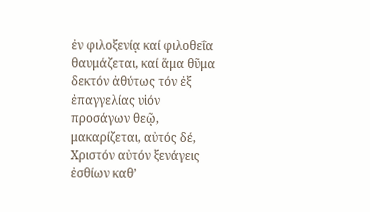ἐν φιλοξενίᾳ καί φιλοθεΐα θαυμάζεται, καί ἅμα θῦμα δεκτόν ἀθύτως τόν ἐξ ἐπαγγελίας υἱόν προσάγων θεῷ, μακαρίζεται, αὐτός δέ, Χριστόν αὐτόν ξενάγεις ἐσθίων καθ’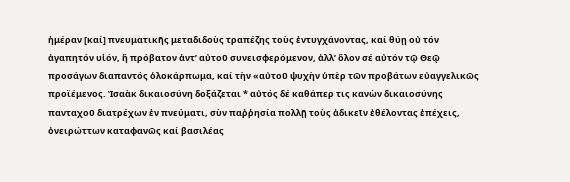ἡμέραν [καί] πνευματικῆς μεταδιδοὺς τραπέζης τοὺς ἐντυγχάνοντας, καί θύῃ οὐ τόν ἀγαπητόν υἱόν, ἤ πρόβατον ἀντ’ αὐτοῦ συνεισφερόμενον, ἀλλ’ ὅλον σέ αὐτόν τῷ Θεῷ προσάγων διαπαντός ὁλοκάρπωμα, καί τὴν «αὐτοῦ ψυχὴν ὑπὲρ τῶν προβάτων εὐαγγελικῶς προϊέμενος. Ἰσαὰκ δικαιοσύνη δοξάζεται * αὐτός δέ καθάπερ τις κανὼν δικαιοσύνης πανταχοῦ διατρέχων ἐν πνεύματι, σὺν παῤῥησία πολλῇ τοὺς ἀδικεῖν ἐθέλοντας ἐπέχεις, ὀνειρώττων καταφανῶς καί βασιλέας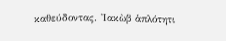καθεύδοντας. Ἰακὼβ ἁπλότητι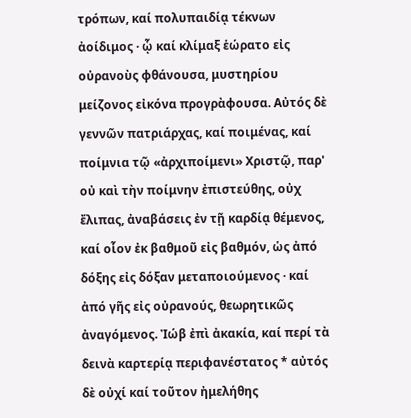τρόπων, καί πολυπαιδίᾳ τέκνων ἀοίδιμος · ᾧ καί κλίμαξ ἑώρατο εἰς οὐρανοὺς φθάνουσα, μυστηρίου μείζονος εἰκόνα προγρὰφουσα. Αὐτός δὲ γεννῶν πατριάρχας, καί ποιμένας, καί ποίμνια τῷ «ἀρχιποίμενι» Χριστῷ, παρ' οὐ καὶ τὴν ποίμνην ἐπιστεύθης, οὐχ ἔλιπας, ἀναβάσεις ἐν τῇ καρδίᾳ θέμενος, καί οἷον ἐκ βαθμοῦ εἰς βαθμόν, ὡς ἀπό δόξης εἰς δόξαν μεταποιούμενος · καί ἀπό γῆς εἰς οὐρανούς, θεωρητικῶς ἀναγόμενος. Ἰώβ ἐπὶ ἀκακία, καί περί τὰ δεινὰ καρτερίᾳ περιφανέστατος * αὐτός δὲ οὐχί καί τοῦτον ἠμελήθης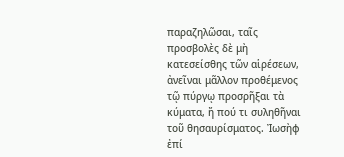παραζηλῶσαι, ταῖς προσβολὲς δὲ μὴ κατεσείσθης τῶν αἱρέσεων, ἀνεῖναι μᾶλλον προθέμενος τῷ πύργῳ προσρῆξαι τὰ κύματα, ἤ πού τι συληθῆναι τοῦ θησαυρίσματος. Ἰωσὴφ ἐπί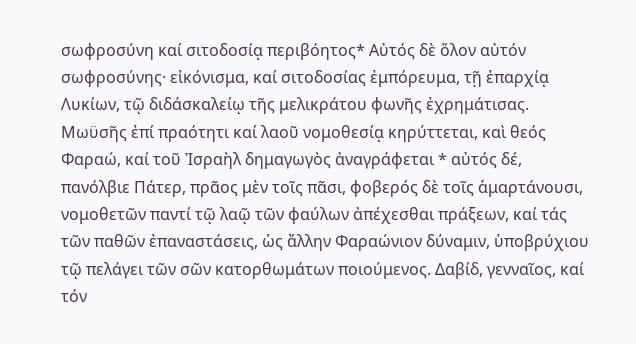σωφροσύνη καί σιτοδοσίᾳ περιβόητος* Αὐτός δὲ ὅλον αὐτόν σωφροσύνης· εἰκόνισμα, καί σιτοδοσίας ἐμπόρευμα, τῇ ἐπαρχίᾳ Λυκίων, τῷ διδάσκαλείῳ τῆς μελικράτου φωνῆς ἐχρημάτισας. Μωϋσῆς ἐπί πραότητι καί λαοῦ νομοθεσίᾳ κηρύττεται, καὶ θεός Φαραώ, καί τοῦ Ἰσραὴλ δημαγωγὸς ἀναγράφεται * αὐτός δέ, πανόλβιε Πάτερ, πρᾶος μὲν τοῖς πᾶσι, φοβερός δὲ τοῖς ἁμαρτάνουσι, νομοθετῶν παντί τῷ λαῷ τῶν φαύλων ἀπέχεσθαι πράξεων, καί τάς τῶν παθῶν ἐπαναστάσεις, ὡς ἄλλην Φαραώνιον δύναμιν, ὑποβρύχιου τῷ πελάγει τῶν σῶν κατορθωμάτων ποιούμενος. Δαβίδ, γενναῖος, καί τόν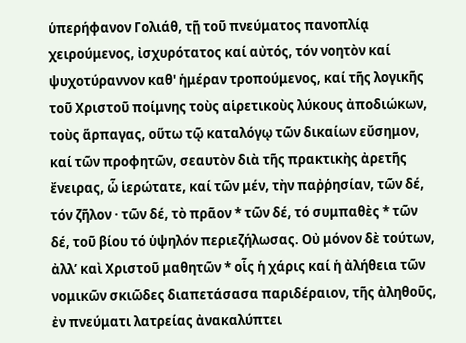ὑπερήφανον Γολιάθ, τῇ τοῦ πνεύματος πανοπλίᾳ χειρούμενος, ἰσχυρότατος καί αὐτός, τόν νοητὸν καί ψυχοτύραννον καθ' ἡμέραν τροπούμενος, καί τῆς λογικῆς τοῦ Χριστοῦ ποίμνης τοὺς αἱρετικοὺς λύκους ἀποδιώκων, τοὺς ἅρπαγας, οὕτω τῷ καταλόγῳ τῶν δικαίων εὔσημον, καί τῶν προφητῶν, σεαυτὸν διὰ τῆς πρακτικὴς ἀρετῆς ἔνειρας, ὧ ἱερώτατε, καί τῶν μέν, τὴν παῤῥησίαν, τῶν δέ, τόν ζῆλον · τῶν δέ, τὸ πρᾶον * τῶν δέ, τό συμπαθὲς * τῶν δέ, τοῦ βίου τό ὑψηλόν περιεζήλωσας. Οὐ μόνον δὲ τούτων, ἀλλ’ καὶ Χριστοῦ μαθητῶν * οἷς ἡ χάρις καί ἡ ἀλήθεια τῶν νομικῶν σκιῶδες διαπετάσασα παριδέραιον, τῆς ἀληθοῦς, ἐν πνεύματι λατρείας ἀνακαλύπτει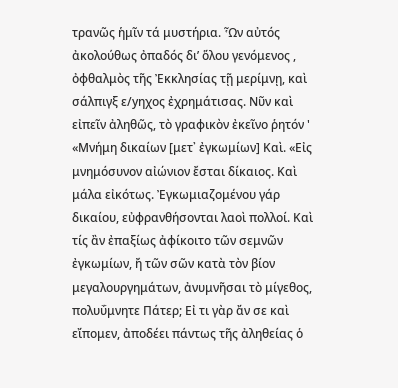τρανῶς ἡμῖν τά μυστήρια. Ὧν αὐτός ἀκολούθως ὀπαδός δι’ ὅλου γενόμενος , ὀφθαλμὸς τῆς Ἐκκλησίας τῇ μερίμνῃ, καὶ σάλπιγξ ε/yηχος ἐχρημάτισας. Νῦν καὶ εἰπεῖν ἀληθῶς, τὸ γραφικὸν ἐκεῖνο ῥητόν ' «Μνήμη δικαίων [μετ᾿ ἐγκωμίων] Καὶ. «Εἰς μνημόσυνον αἰώνιον ἔσται δίκαιος. Καὶ μάλα εἰκότως. Ἐγκωμιαζομένου γάρ δικαίου, εὐφρανθήσονται λαοὶ πολλοί. Καὶ τίς ἂν ἐπαξίως ἀφίκοιτο τῶν σεμνῶν ἐγκωμίων, ἤ τῶν σῶν κατὰ τὸν βίον μεγαλουργημάτων, ἀνυμνῆσαι τὸ μίγεθος, πολυΰμνητε Πάτερ; Εἰ τι γὰρ ἄν σε καὶ εἴπομεν, ἀποδέει πάντως τῆς ἀληθείας ὁ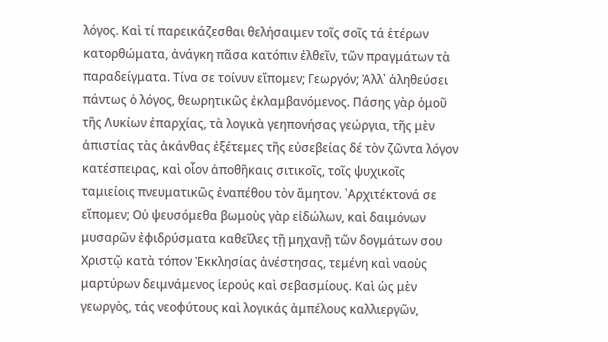λόγος. Καὶ τί παρεικάζεσθαι θελήσαιμεν τοῖς σοῖς τά ἑτέρων κατορθώματα, ἀνάγκη πᾶσα κατόπιν ἐλθεῖν, τῶν πραγμάτων τὰ παραδείγματα. Τίνα σε τοίνυν εἴπομεν; Γεωργόν; Ἀλλ᾿ ἀληθεύσει πάντως ὁ λόγος, θεωρητικῶς ἐκλαμβανόμενος. Πάσης γὰρ ὁμοῦ τῆς Λυκίων ἐπαρχίας, τὰ λογικὰ γεηπονήσας γεώργια, τῆς μὲν ἀπιστίας τὰς ἀκάνθας ἐξέτεμες τῆς εὐσεβείας δέ τὸν ζῶντα λόγον κατέσπειρας, καὶ οἷον ἀποθῆκαις σιτικοῖς, τοῖς ψυχικοῖς ταμιείοις πνευματικῶς ἐναπέθου τὸν ἄμητον. ᾿Αρχιτέκτονά σε εἴπομεν; Οὐ ψευσόμεθα βωμοὺς γὰρ εἰδώλων, καὶ δαιμόνων μυσαρῶν ἐφιδρύσματα καθεῖλες τῇ μηχανῇ τῶν δογμάτων σου Χριστῷ κατὰ τόπον Ἐκκλησίας ἀνέστησας, τεμένη καὶ ναοὺς μαρτύρων δειμνάμενος ἱερούς καὶ σεβασμίους. Καὶ ὡς μὲν γεωργὸς, τάς νεοφύτους καὶ λογικάς ἀμπέλους καλλιεργῶν,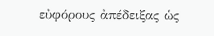εὐφόρους ἀπέδειξας ὡς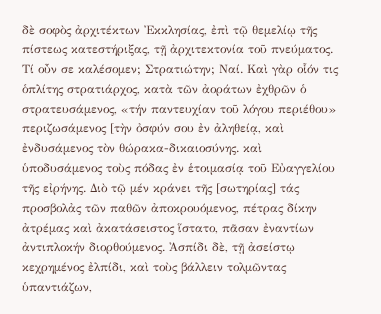δὲ σοφὸς ἀρχιτέκτων Ἐκκλησίας, ἐπὶ τῷ θεμελίῳ τῆς πίστεως κατεστήριξας, τῇ ἀρχιτεκτονία τοῦ πνεύματος. Τί οὖν σε καλέσομεν; Στρατιώτην; Ναί. Καὶ γὰρ οἷόν τις ὁπλίτης στρατιάρχος, κατὰ τῶν ἀοράτων ἐχθρῶν ὁ στρατευσάμενος, «τήν παντευχίαν τοῦ λόγου περιέθου» περιζωσάμενος [τὴν ὀσφύν σου ἐν ἀληθείᾳ, καὶ ἐνδυσάμενος τὸν θώρακα-δικαιοσύνης. καὶ ὑποδυσάμενος τοὺς πόδας ἐν ἑτοιμασίᾳ τοῦ Εὐαγγελίου τῆς εἰρήνης. Διὸ τῷ μέν κράνει τῆς [σωτηρίας] τάς προσβολἀς τῶν παθῶν ἀποκρουόμενος, πέτρας δίκην ἀτρέμας καὶ ἀκατάσειστος ἵστατο, πᾶσαν ἐναντίων ἀντιπλοκήν διορθούμενος. Ἀσπίδι δὲ, τῇ ἀσείστῳ κεχρημένος ἐλπίδι, καὶ τοὺς βάλλειν τολμῶντας ὑπαντιάζων,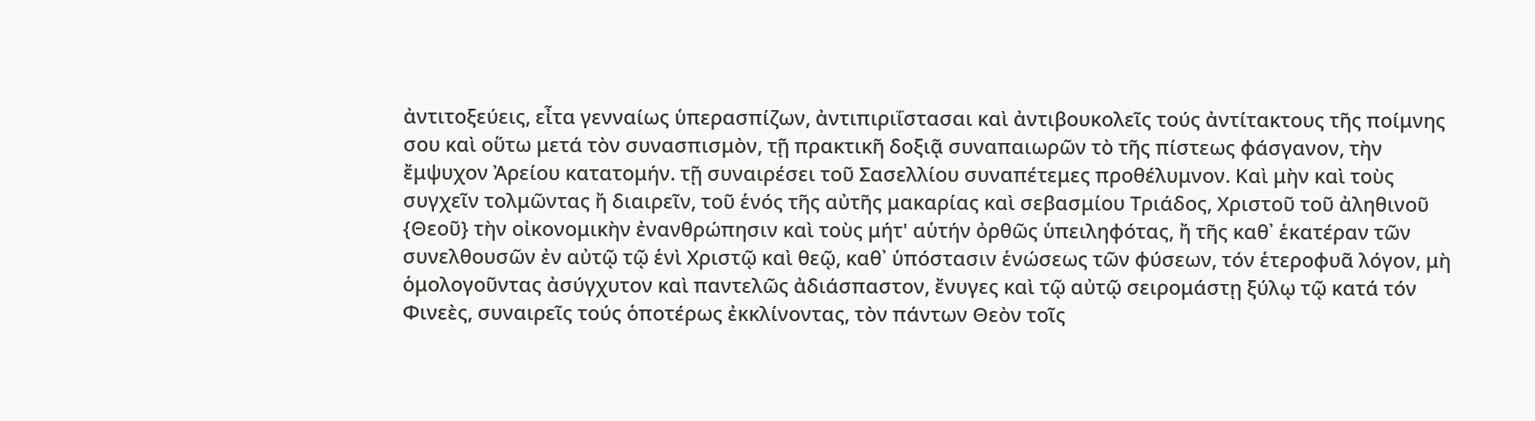ἀντιτοξεύεις, εἶτα γενναίως ὑπερασπίζων, ἀντιπιριΐστασαι καὶ ἀντιβουκολεῖς τούς ἀντίτακτους τῆς ποίμνης σου καὶ οὕτω μετά τὸν συνασπισμὸν, τῇ πρακτικῆ δοξιᾷ συναπαιωρῶν τὸ τῆς πίστεως φάσγανον, τὴν ἔμψυχον Ἀρείου κατατομήν. τῇ συναιρέσει τοῦ Σασελλίου συναπέτεμες προθέλυμνον. Καὶ μὴν καὶ τοὺς συγχεῖν τολμῶντας ἤ διαιρεῖν, τοῦ ἑνός τῆς αὐτῆς μακαρίας καὶ σεβασμίου Τριάδος, Χριστοῦ τοῦ ἀληθινοῦ {Θεοῦ} τὴν οἰκονομικὴν ἐνανθρώπησιν καὶ τοὺς μήτ' αὑτήν ὀρθῶς ὑπειληφότας, ἤ τῆς καθ᾽ ἑκατέραν τῶν συνελθουσῶν ἐν αὐτῷ τῷ ἑνὶ Χριστῷ καὶ θεῷ, καθ᾿ ὑπόστασιν ἑνώσεως τῶν φύσεων, τόν ἑτεροφυᾶ λόγον, μὴ ὁμολογοῦντας ἀσύγχυτον καὶ παντελῶς ἀδιάσπαστον, ἔνυγες καὶ τῷ αὐτῷ σειρομάστῃ ξύλῳ τῷ κατά τόν Φινεὲς, συναιρεῖς τούς ὁποτέρως ἐκκλίνοντας, τὸν πάντων Θεὸν τοῖς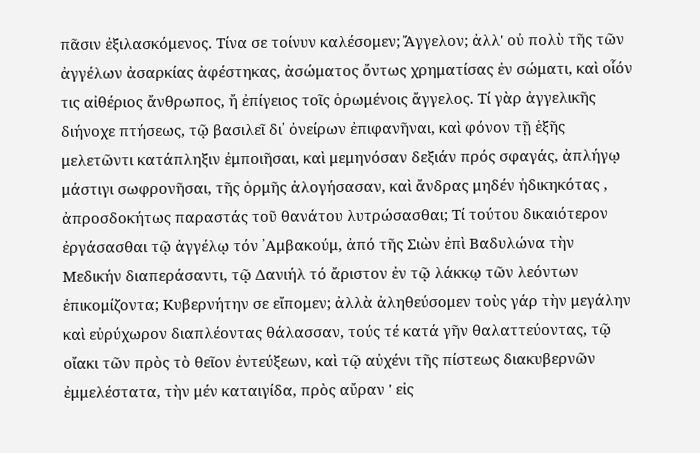πᾶσιν ἐξιλασκόμενος. Τίνα σε τοίνυν καλέσομεν; Ἄγγελον; ἀλλ' οὐ πολὺ τῆς τῶν ἀγγέλων ἀσαρκίας ἀφέστηκας, ἀσώματος ὄντως χρηματίσας ἐν σώματι, καὶ οἷόν τις αἰθέριος ἄνθρωπος, ἤ ἐπίγειος τοῖς ὁρωμένοις ἄγγελος. Τί γὰρ ἀγγελικῆς διήνοχε πτήσεως, τῷ βασιλεῖ δι᾿ ὀνείρων ἐπιφανῆναι, καὶ φόνον τῇ ἑξῆς μελετῶντι κατάπληξιν ἐμποιῆσαι, καὶ μεμηνόσαν δεξιάν πρός σφαγάς, ἀπλήγῳ μάστιγι σωφρονῆσαι, τῆς ὁρμῆς ἀλογήσασαν, καὶ ἄνδρας μηδέν ἠδικηκότας , ἀπροσδοκήτως παραστάς τοῦ θανάτου λυτρώσασθαι; Τί τούτου δικαιότερον ἐργάσασθαι τῷ ἀγγέλῳ τόν ᾿Αμβακούμ, ἀπό τῆς Σιὼν ἐπὶ Βαδυλώνα τὴν Μεδικήν διαπεράσαντι, τῷ Δανιήλ τό ἄριστον ἐν τῷ λάκκῳ τῶν λεόντων ἐπικομίζοντα; Κυβερνήτην σε εἴπομεν; ἀλλὰ ἀληθεύσομεν τοὺς γάρ τὴν μεγάλην καὶ εὐρύχωρον διαπλέοντας θάλασσαν, τούς τέ κατά γῆν θαλαττεύοντας, τῷ οἴακι τῶν πρὸς τὸ θεῖον ἐντεύξεων, καὶ τῷ αὐχένι τῆς πίστεως διακυβερνῶν ἐμμελέστατα, τὴν μέν καταιγίδα, πρὸς αὔραν ' εἰς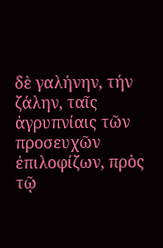δὲ γαλήνην, τήν ζάλην, ταῖς ἀγρυπνίαις τῶν προσευχῶν ἐπιλοφίζων, πρὸς τῷ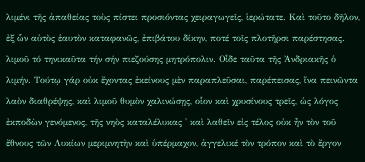λιμένι τῆς ἀπαθείας τοὺς πίστει προσιόντας χειραγωγεῖς, ἱερώτατε. Καὶ τοῦτο δῆλον, ἐξ ὧν αὐτὸς ἑαυτὸν καταφανῶς, ἐπιβάτου δίκην, ποτέ τοῖς πλοτῆρσι παρέστησας. λιμοῦ τό τηνικαῦτα τήν σήν πιεζούσης μητρόπολιν. Οἶδε ταῦτα τῆς Ἀνδριακῆς ὁ λιμήν. Τούτῳ γάρ οὐκ ἔχοντας ἐκείνους μὲν παραπλεῦσαι, παρέπεισας, ἵνα πεινῶντα λαὸν διαθρέψῃς, καὶ λιμοῦ θυμὸν χαλινώσῃς, οἷον καὶ χρυσίνους τρεῖς, ὡς λόγος ἐκποδὼν γενόμενος, τῆς νηὸς καταλέλυκας ' καὶ λαθεῖν εἰς τέλος οὐκ ἦν τὸν τοῦ ἔθνους τῶν Λυκίων μεριμνητὴν καὶ ὑπέρμαχον, ἀγγελικέ τὸν τρόπον καὶ τὸ ἔργον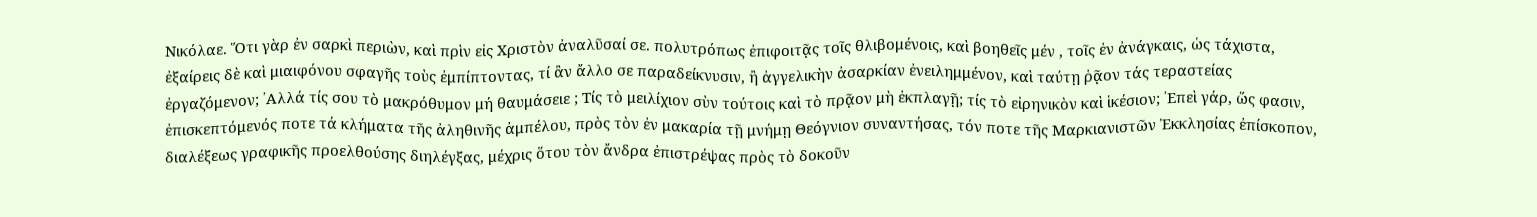Νικόλαε. Ὅτι γὰρ ἐν σαρκὶ περιὼν, καὶ πρὶν εἰς Χριστὸν ἀναλῦσαί σε. πολυτρόπως ἐπιφοιτᾷς τοῖς θλιβομένοις, καὶ βοηθεῖς μέν , τοῖς ἐν ἀνάγκαις, ὡς τάχιστα, ἐξαίρεις δὲ καὶ μιαιφόνου σφαγῆς τοὺς ἐμπίπτοντας, τί ἂν ἄλλο σε παραδείκνυσιν, ἢ ἀγγελικὴν ἀσαρκίαν ἐνειλημμένον, καὶ ταύτῃ ῥᾷον τάς τεραστείας ἐργαζόμενον; ᾿Αλλά τίς σου τὸ μακρόθυμον μή θαυμάσειε ; Τίς τὸ μειλίχιον σὺν τούτοις καὶ τὸ πρᾷον μὴ ἐκπλαγῇ; τίς τὸ εἰρηνικὸν καὶ ἱκέσιον; ᾿Επεὶ γάρ, ὥς φασιν, ἐπισκεπτόμενός ποτε τά κλήματα τῆς ἀληθινῆς ἀμπέλου, πρὸς τὸν ἐν μακαρία τῇ μνήμῃ Θεόγνιον συναντήσας, τόν ποτε τῆς Μαρκιανιστῶν Ἐκκλησίας ἐπίσκοπον, διαλέξεως γραφικῆς προελθούσης διηλέγξας, μέχρις ὅτου τὸν ἄνδρα ἐπιστρέψας πρὸς τὸ δοκοῦν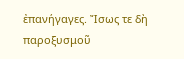ἐπανήγαγες. Ἴσως τε δὴ παροξυσμοῦ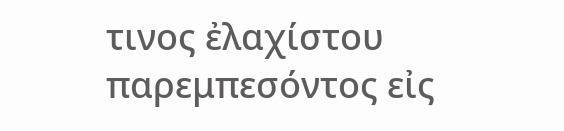τινος ἐλαχίστου παρεμπεσόντος εἰς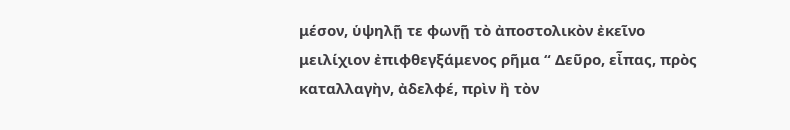μέσον, ὑψηλῇ τε φωνῇ τὸ ἀποστολικὸν ἐκεῖνο μειλίχιον ἐπιφθεγξάμενος ρῆμα “ Δεῦρο, εἶπας, πρὸς καταλλαγὴν, ἀδελφέ, πρὶν ἢ τὸν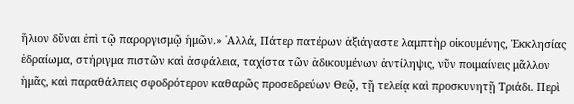ἥλιον δῦναι ἐπὶ τῷ παροργισμῷ ἡμῶν.» ᾿Αλλά, Πάτερ πατέρων ἀξιάγαστε λαμπτὴρ οἰκουμένης, Ἐκκλησίας ἑδραίωμα, στήριγμα πιστῶν καὶ ἀσφάλεια, ταχίστα τῶν ἀδικουμένων ἀντίληψις, νῦν ποιμαίνεις μᾶλλον ἡμᾶς, καὶ παραθάλπεις σφοδρότερον καθαρῶς προσεδρεύων Θεῷ, τῇ τελείᾳ καὶ προσκυνητῇ Τριάδι. Περὶ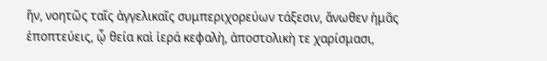ἥν, νοητῶς ταῖς ἀγγελικαῖς συμπεριχορεύων τάξεσιν, ἄνωθεν ἡμᾶς ἑποπτεύεις, ᾦ θεία καὶ ἱερά κεφαλὴ, ἀποστολικὴ τε χαρίσμασι,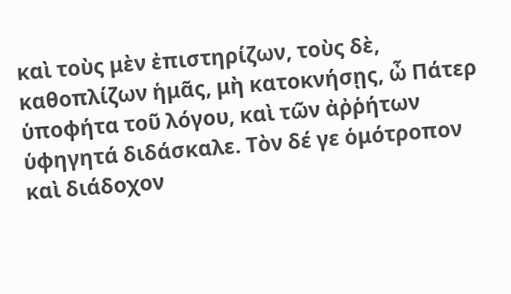καὶ τοὺς μὲν ἐπιστηρίζων, τοὺς δὲ, καθοπλίζων ἡμᾶς, μὴ κατοκνήσῃς, ὦ Πάτερ ὑποφήτα τοῦ λόγου, καὶ τῶν ἀῤῥήτων ὑφηγητά διδάσκαλε. Τὸν δέ γε ὁμότροπον καὶ διάδοχον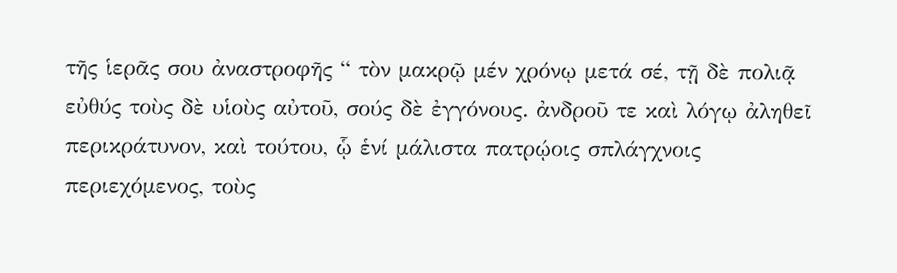τῆς ἱερᾶς σου ἀναστροφῆς “ τὸν μακρῷ μέν χρόνῳ μετά σέ, τῇ δὲ πολιᾷ εὐθύς τοὺς δὲ υἱοὺς αὐτοῦ, σούς δὲ ἐγγόνους. ἀνδροῦ τε καὶ λόγῳ ἀληθεῖ περικράτυνον, καὶ τούτου, ᾧ ἑνί μάλιστα πατρῴοις σπλάγχνοις περιεχόμενος, τοὺς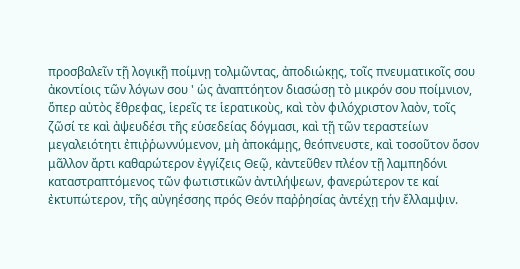προσβαλεῖν τῇ λογικῇ ποίμνῃ τολμῶντας, ἀποδιώκῃς, τοῖς πνευματικοῖς σου ἀκοντίοις τῶν λόγων σου ' ὡς ἀναπτόητον διασώσῃ τὸ μικρόν σου ποίμνιον, ὅπερ αὐτὸς ἔθρεφας, ἱερεῖς τε ἱερατικοὺς, καὶ τὸν φιλόχριστον λαὸν, τοῖς ζῶσί τε καὶ ἀψευδέσι τῆς εὑσεδείας δόγμασι, καὶ τῇ τῶν τεραστείων μεγαλειότητι ἐπιῤῥωννύμενον, μὴ ἀποκάμῃς, θεόπνευστε, καὶ τοσοῦτον ὅσον μᾶλλον ἄρτι καθαρώτερον ἐγγίζεις Θεῷ, κἀντεῦθεν πλέον τῇ λαμπηδόνι καταστραπτόμενος τῶν φωτιστικῶν ἀντιλήψεων, φανερώτερον τε καί ἐκτυπώτερον, τῆς αὐγηέσσης πρός Θεόν παῤῥησίας ἀντέχῃ τήν ἔλλαμψιν.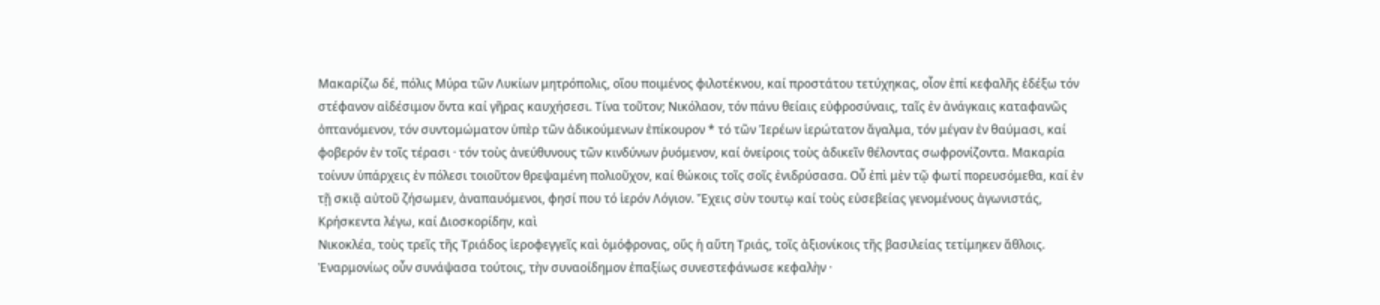Μακαρίζω δέ, πόλις Μύρα τῶν Λυκίων μητρόπολις, οἵου ποιμένος φιλοτέκνου, καί προστάτου τετύχηκας, οἷον ἐπί κεφαλῆς ἐδέξω τόν στέφανον αἰδέσιμον ὄντα καί γῆρας καυχήσεσι. Τίνα τοῦτον; Νικόλαον, τόν πάνυ θείαις εὐφροσύναις, ταῖς ἐν ἀνάγκαις καταφανῶς ὀπτανόμενον, τόν συντομώματον ὑπὲρ τῶν ἀδικούμενων ἐπίκουρον * τό τῶν Ἱερέων ἱερώτατον ἄγαλμα, τόν μέγαν ἐν θαύμασι, καί φοβερόν ἐν τοῖς τέρασι · τόν τοὺς ἀνεύθυνους τῶν κινδύνων ῥυόμενον, καί ὀνείροις τοὺς ἀδικεῖν θέλοντας σωφρονίζοντα. Μακαρία τοίνυν ὑπάρχεις ἐν πόλεσι τοιοῦτον θρεψαμένη πολιοῦχον, καί θώκοις τοῖς σοῖς ἐνιδρύσασα. Οὗ ἐπὶ μὲν τῷ φωτί πορευσόμεθα, καί ἐν τῇ σκιᾷ αὐτοῦ ζήσωμεν, ἀναπαυόμενοι, φησί που τό ἱερόν Λόγιον. Ἔχεις σὺν τουτῳ καί τοὺς εὐσεβείας γενομένους ἀγωνιστάς, Κρήσκεντα λέγω, καί Διοσκορίδην, καὶ
Νικοκλέα, τοὺς τρεῖς τῆς Τριάδος ἱεροφεγγεῖς καὶ ὁμόφρονας, οὕς ἡ αὕτη Τριάς, τοῖς ἀξιονίκοις τῆς βασιλείας τετίμηκεν ἄθλοις. Ἐναρμονίως οὖν συνάψασα τούτοις, τὴν συναοίδημον ἐπαξίως συνεστεφάνωσε κεφαλὴν ·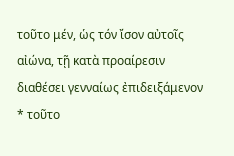τοῦτο μέν, ὡς τόν ἴσον αὐτοῖς αἰώνα, τῇ κατὰ προαίρεσιν διαθέσει γενναίως ἐπιδειξάμενον * τοῦτο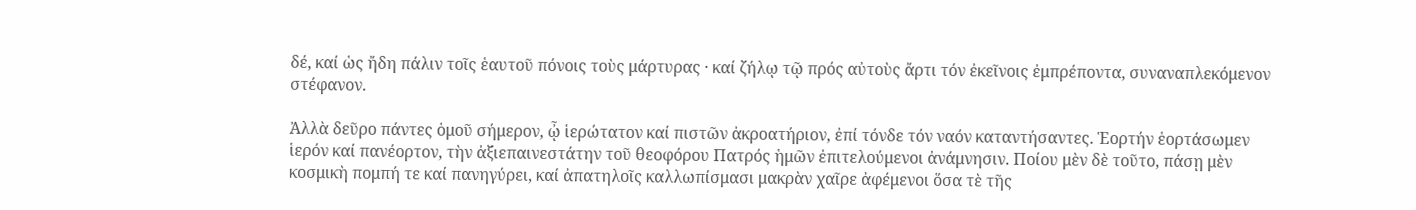δέ, καί ὡς ἤδη πάλιν τοῖς ἑαυτοῦ πόνοις τοὺς μάρτυρας · καί ζήλῳ τῷ πρός αὐτοὺς ἄρτι τόν ἐκεῖνοις ἐμπρέποντα, συναναπλεκόμενον στέφανον.

Ἀλλὰ δεῦρο πάντες ὁμοῦ σήμερον, ᾦ ἱερώτατον καί πιστῶν ἀκροατήριον, ἐπί τόνδε τόν ναόν καταντήσαντες. Ἑορτήν ἑορτάσωμεν ἱερόν καί πανέορτον, τὴν ἀξιεπαινεστάτην τοῦ θεοφόρου Πατρός ἡμῶν ἐπιτελούμενοι ἀνάμνησιν. Ποίου μὲν δὲ τοῦτο, πάσῃ μὲν κοσμικὴ πομπή τε καί πανηγύρει, καί ἀπατηλοῖς καλλωπίσμασι μακρὰν χαῖρε ἀφέμενοι ὅσα τὲ τῆς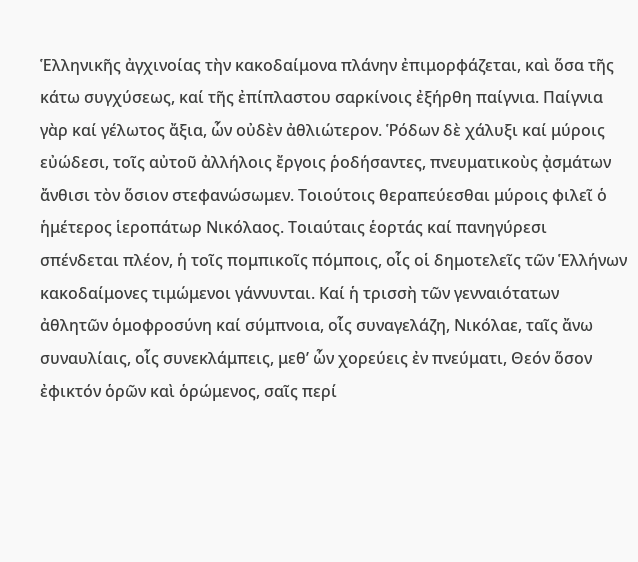Ἑλληνικῆς ἀγχινοίας τὴν κακοδαίμονα πλάνην ἐπιμορφάζεται, καὶ ὅσα τῆς κάτω συγχύσεως, καί τῆς ἐπίπλαστου σαρκίνοις ἐξήρθη παίγνια. Παίγνια γὰρ καί γέλωτος ἄξια, ὧν οὐδὲν ἀθλιώτερον. Ῥόδων δὲ χάλυξι καί μύροις εὐώδεσι, τοῖς αὐτοῦ ἀλλήλοις ἔργοις ῥοδήσαντες, πνευματικοὺς ᾀσμάτων ἄνθισι τὸν ὅσιον στεφανώσωμεν. Τοιούτοις θεραπεύεσθαι μύροις φιλεῖ ὁ ἡμέτερος ἱεροπάτωρ Νικόλαος. Τοιαύταις ἑορτάς καί πανηγύρεσι σπένδεται πλέον, ἡ τοῖς πομπικοῖς πόμποις, οἷς οἱ δημοτελεῖς τῶν Ἑλλήνων κακοδαίμονες τιμώμενοι γάννυνται. Καί ἡ τρισσὴ τῶν γενναιότατων ἀθλητῶν ὁμοφροσύνη καί σύμπνοια, οἷς συναγελάζη, Νικόλαε, ταῖς ἄνω συναυλίαις, οἷς συνεκλάμπεις, μεθ’ ὧν χορεύεις ἐν πνεύματι, Θεόν ὅσον ἐφικτόν ὁρῶν καὶ ὁρώμενος, σαῖς περί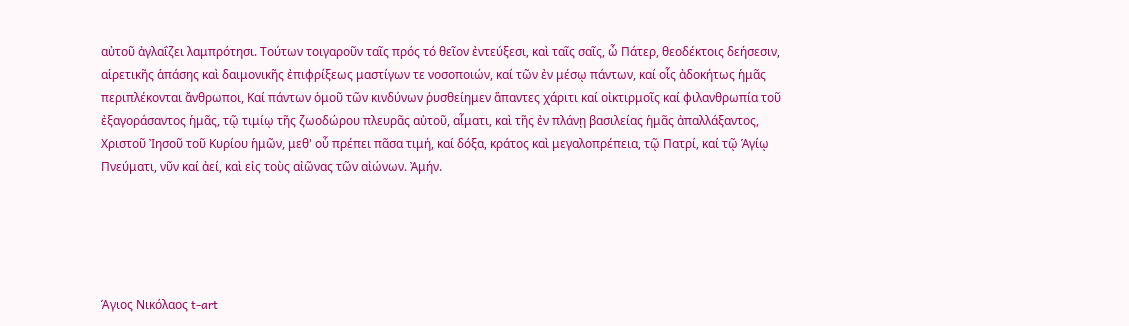αὐτοῦ ἀγλαΐζει λαμπρότησι. Τούτων τοιγαροῦν ταῖς πρός τό θεῖον ἐντεύξεσι, καὶ ταῖς σαῖς, ὦ Πάτερ, θεοδέκτοις δεήσεσιν, αἱρετικῆς ἁπάσης καὶ δαιμονικῆς ἐπιφρίξεως μαστίγων τε νοσοποιών, καί τῶν ἐν μέσῳ πάντων, καί οἷς ἀδοκήτως ἡμᾶς περιπλέκονται ἄνθρωποι, Καί πάντων ὁμοῦ τῶν κινδύνων ῥυσθείημεν ἅπαντες χάριτι καί οἰκτιρμοῖς καί φιλανθρωπία τοῦ ἐξαγοράσαντος ἡμᾶς, τῷ τιμίῳ τῆς ζωοδώρου πλευρᾶς αὐτοῦ, αἷματι, καὶ τῆς ἐν πλάνῃ βασιλείας ἡμᾶς ἀπαλλάξαντος, Χριστοῦ Ἰησοῦ τοῦ Κυρίου ἡμῶν, μεθ' οὗ πρέπει πᾶσα τιμή, καί δόξα, κράτος καὶ μεγαλοπρέπεια, τῷ Πατρί, καί τῷ Ἁγίῳ Πνεύματι, νῦν καί ἀεί, καὶ εἰς τοὺς αἰῶνας τῶν αἰώνων. Ἀμήν.





Άγιος Νικόλαος t-art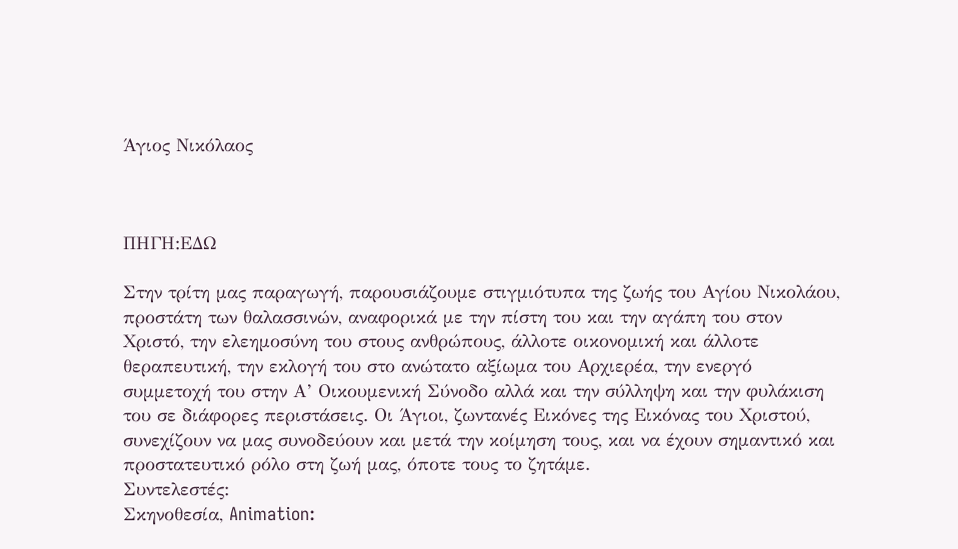Άγιος Νικόλαος



ΠΗΓΗ:ΕΔΩ

Στην τρίτη μας παραγωγή, παρουσιάζουμε στιγμιότυπα της ζωής του Αγίου Νικολάου, προστάτη των θαλασσινών, αναφορικά με την πίστη του και την αγάπη του στον Χριστό, την ελεημοσύνη του στους ανθρώπους, άλλοτε οικονομική και άλλοτε θεραπευτική, την εκλογή του στο ανώτατο αξίωμα του Αρχιερέα, την ενεργό συμμετοχή του στην Α’ Οικουμενική Σύνοδο αλλά και την σύλληψη και την φυλάκιση του σε διάφορες περιστάσεις. Οι Άγιοι, ζωντανές Εικόνες της Εικόνας του Χριστού, συνεχίζουν να μας συνοδεύουν και μετά την κοίμηση τους, και να έχουν σημαντικό και προστατευτικό ρόλο στη ζωή μας, όποτε τους το ζητάμε.
Συντελεστές:
Σκηνοθεσία, Animation: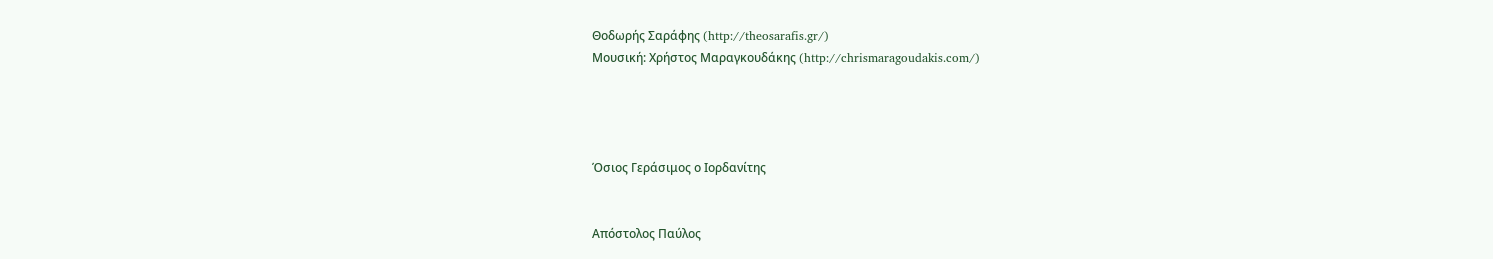Θοδωρής Σαράφης (http://theosarafis.gr/)
Μουσική: Χρήστος Μαραγκουδάκης (http://chrismaragoudakis.com/)




Όσιος Γεράσιμος ο Ιορδανίτης


Απόστολος Παύλος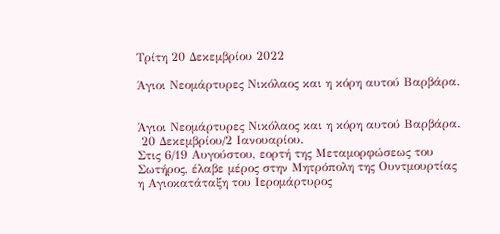Τρίτη 20 Δεκεμβρίου 2022

Άγιοι Νεομάρτυρες Νικόλαος και η κόρη αυτού Βαρβάρα.


Άγιοι Νεομάρτυρες Νικόλαος και η κόρη αυτού Βαρβάρα.
 20 Δεκεμβρίου/2 Ιανουαρίου.
Στις 6/19 Αυγούστου, εορτή της Μεταμορφώσεως του Σωτήρος, έλαβε μέρος στην Μητρόπολη της Ουντμουρτίας η Αγιοκατάταξη του Ιερομάρτυρος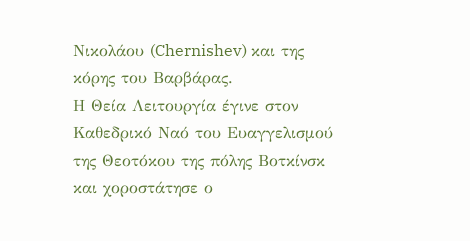Νικολάου (Chernishev) και της κόρης του Βαρβάρας.
Η Θεία Λειτουργία έγινε στον Καθεδρικό Ναό του Ευαγγελισμού της Θεοτόκου της πόλης Βοτκίνσκ και χοροστάτησε ο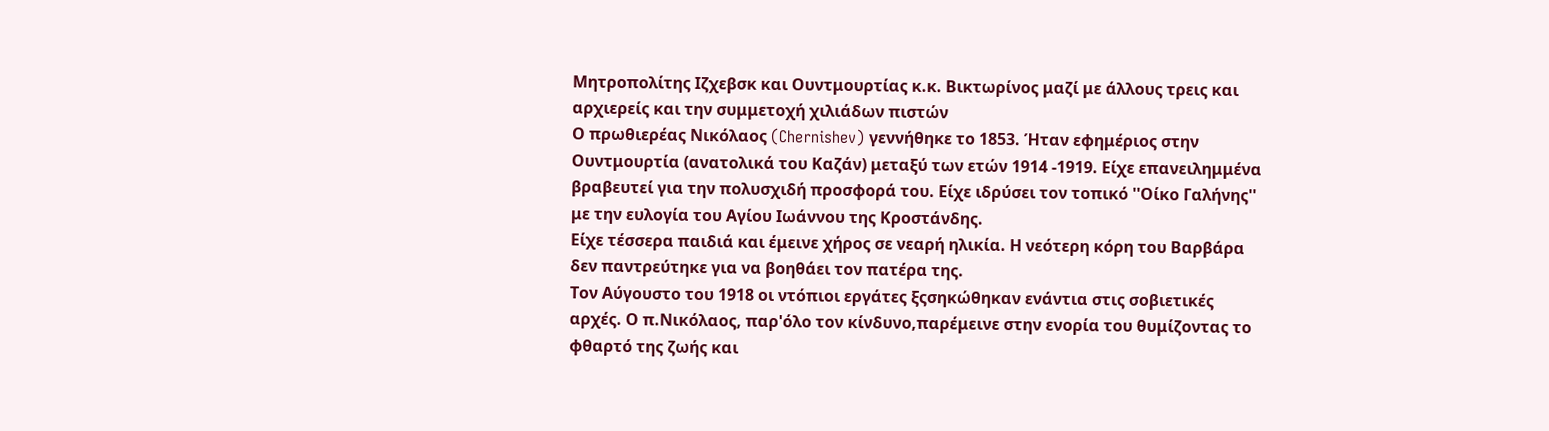Μητροπολίτης Ιζχεβσκ και Ουντμουρτίας κ.κ. Βικτωρίνος μαζί με άλλους τρεις και αρχιερείς και την συμμετοχή χιλιάδων πιστών
Ο πρωθιερέας Νικόλαος (Chernishev) γεννήθηκε το 1853. Ήταν εφημέριος στην Ουντμουρτία (ανατολικά του Καζάν) μεταξύ των ετών 1914 -1919. Είχε επανειλημμένα βραβευτεί για την πολυσχιδή προσφορά του. Είχε ιδρύσει τον τοπικό ''Οίκο Γαλήνης'' με την ευλογία του Αγίου Ιωάννου της Κροστάνδης.
Είχε τέσσερα παιδιά και έμεινε χήρος σε νεαρή ηλικία. Η νεότερη κόρη του Βαρβάρα δεν παντρεύτηκε για να βοηθάει τον πατέρα της.
Τον Αύγουστο του 1918 οι ντόπιοι εργάτες ξςσηκώθηκαν ενάντια στις σοβιετικές αρχές. Ο π.Νικόλαος, παρ'όλο τον κίνδυνο,παρέμεινε στην ενορία του θυμίζοντας το φθαρτό της ζωής και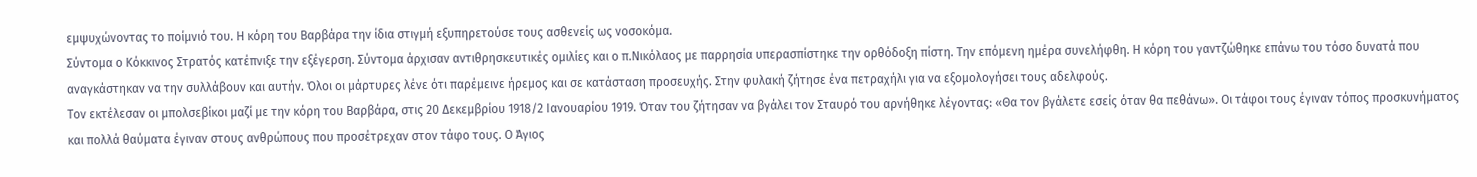εμψυχώνοντας το ποίμνιό του. Η κόρη του Βαρβάρα την ίδια στιγμή εξυπηρετούσε τους ασθενείς ως νοσοκόμα.
Σύντομα ο Κόκκινος Στρατός κατέπνιξε την εξέγερση. Σύντομα άρχισαν αντιθρησκευτικές ομιλίες και ο π.Νικόλαος με παρρησία υπερασπίστηκε την ορθόδοξη πίστη. Την επόμενη ημέρα συνελήφθη. Η κόρη του γαντζώθηκε επάνω του τόσο δυνατά που αναγκάστηκαν να την συλλάβουν και αυτήν. Όλοι οι μάρτυρες λένε ότι παρέμεινε ήρεμος και σε κατάσταση προσευχής. Στην φυλακή ζήτησε ένα πετραχήλι για να εξομολογήσει τους αδελφούς.
Τον εκτέλεσαν οι μπολσεβίκοι μαζί με την κόρη του Βαρβάρα, στις 20 Δεκεμβρίου 1918/2 Ιανουαρίου 1919. Όταν του ζήτησαν να βγάλει τον Σταυρό του αρνήθηκε λέγοντας: «Θα τον βγάλετε εσείς όταν θα πεθάνω». Οι τάφοι τους έγιναν τόπος προσκυνήματος και πολλά θαύματα έγιναν στους ανθρώπους που προσέτρεχαν στον τάφο τους. Ο Άγιος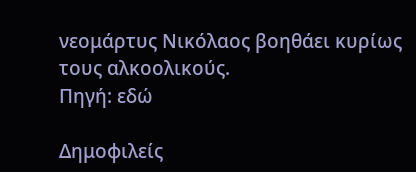νεομάρτυς Νικόλαος βοηθάει κυρίως τους αλκοολικούς.
Πηγή: εδώ

Δημοφιλείς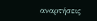αναρτήσεις